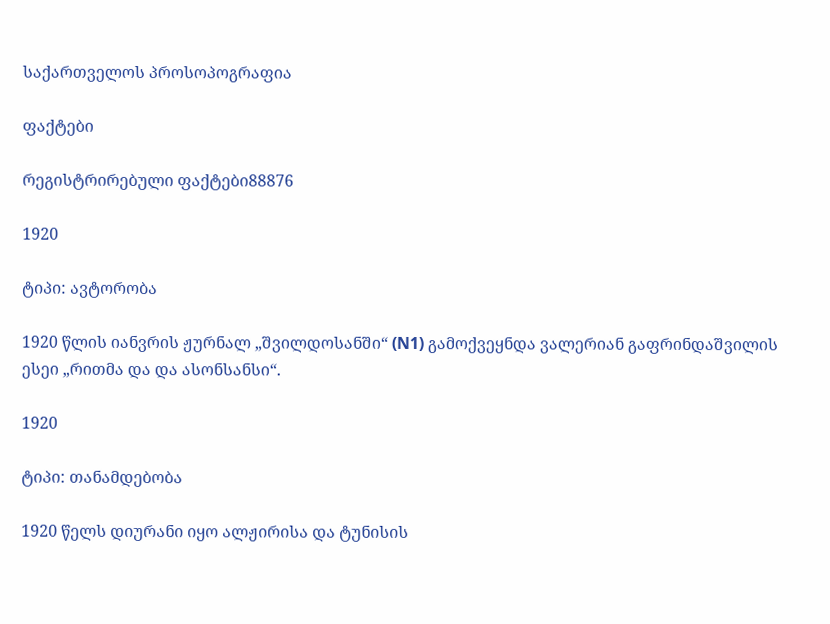საქართველოს პროსოპოგრაფია

ფაქტები

რეგისტრირებული ფაქტები88876

1920

ტიპი: ავტორობა

1920 წლის იანვრის ჟურნალ „შვილდოსანში“ (N1) გამოქვეყნდა ვალერიან გაფრინდაშვილის ესეი „რითმა და და ასონსანსი“.

1920

ტიპი: თანამდებობა

1920 წელს დიურანი იყო ალჟირისა და ტუნისის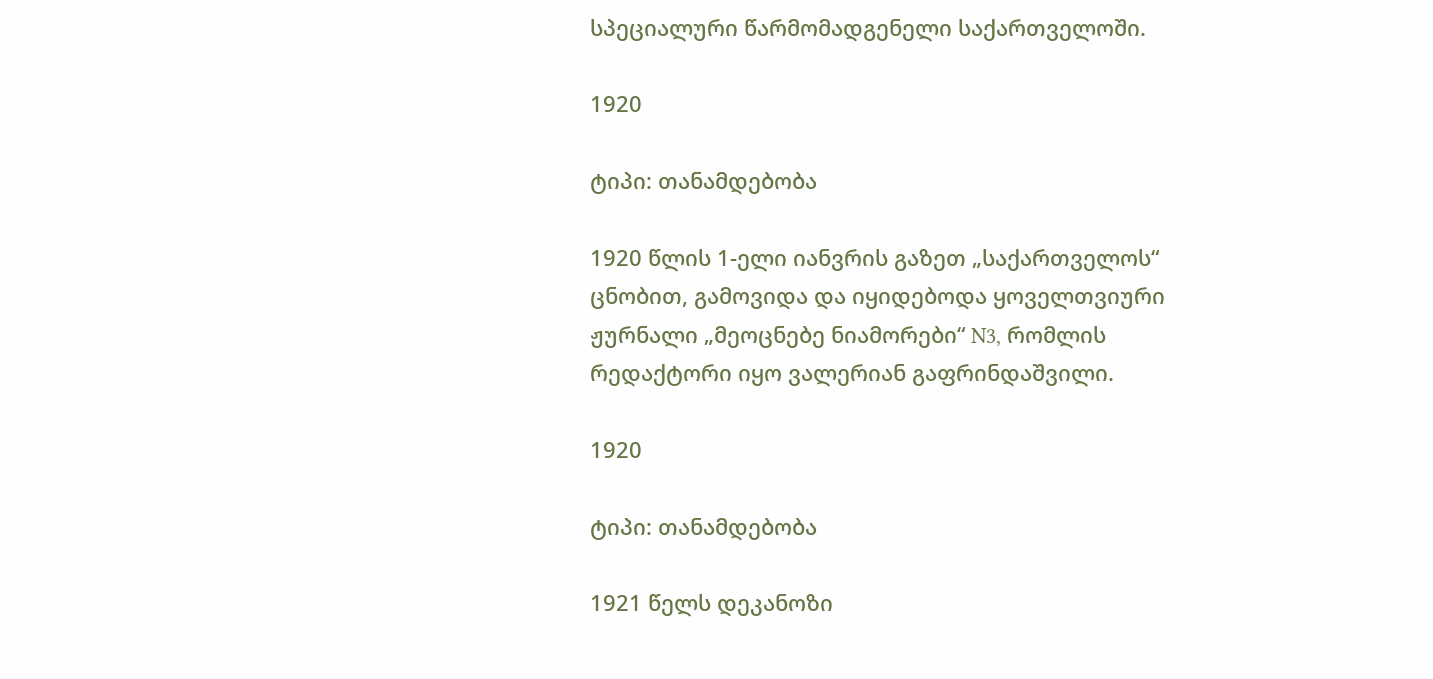სპეციალური წარმომადგენელი საქართველოში.

1920

ტიპი: თანამდებობა

1920 წლის 1-ელი იანვრის გაზეთ „საქართველოს“ ცნობით, გამოვიდა და იყიდებოდა ყოველთვიური ჟურნალი „მეოცნებე ნიამორები“ N3, რომლის რედაქტორი იყო ვალერიან გაფრინდაშვილი.

1920

ტიპი: თანამდებობა

1921 წელს დეკანოზი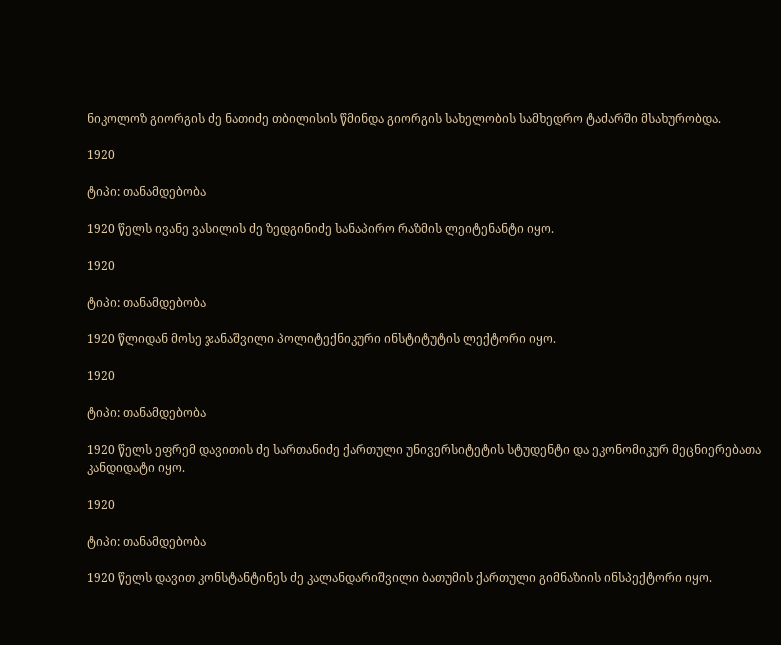ნიკოლოზ გიორგის ძე ნათიძე თბილისის წმინდა გიორგის სახელობის სამხედრო ტაძარში მსახურობდა.

1920

ტიპი: თანამდებობა

1920 წელს ივანე ვასილის ძე ზედგინიძე სანაპირო რაზმის ლეიტენანტი იყო.

1920

ტიპი: თანამდებობა

1920 წლიდან მოსე ჯანაშვილი პოლიტექნიკური ინსტიტუტის ლექტორი იყო.

1920

ტიპი: თანამდებობა

1920 წელს ეფრემ დავითის ძე სართანიძე ქართული უნივერსიტეტის სტუდენტი და ეკონომიკურ მეცნიერებათა კანდიდატი იყო.

1920

ტიპი: თანამდებობა

1920 წელს დავით კონსტანტინეს ძე კალანდარიშვილი ბათუმის ქართული გიმნაზიის ინსპექტორი იყო.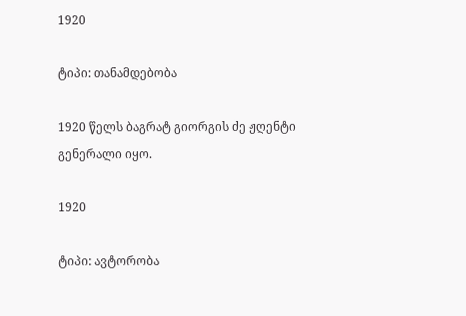1920

ტიპი: თანამდებობა

1920 წელს ბაგრატ გიორგის ძე ჟღენტი გენერალი იყო.

1920

ტიპი: ავტორობა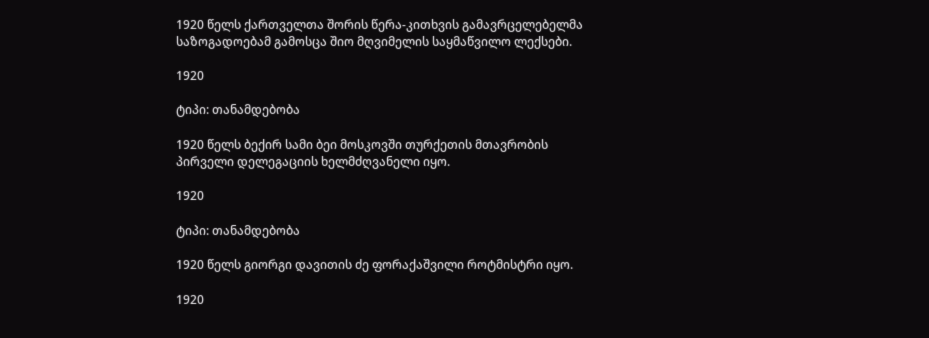1920 წელს ქართველთა შორის წერა-კითხვის გამავრცელებელმა საზოგადოებამ გამოსცა შიო მღვიმელის საყმაწვილო ლექსები.

1920

ტიპი: თანამდებობა

1920 წელს ბექირ სამი ბეი მოსკოვში თურქეთის მთავრობის პირველი დელეგაციის ხელმძღვანელი იყო.

1920

ტიპი: თანამდებობა

1920 წელს გიორგი დავითის ძე ფორაქაშვილი როტმისტრი იყო.

1920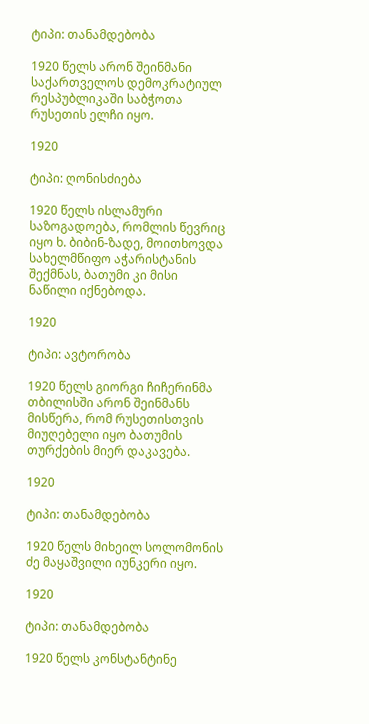ტიპი: თანამდებობა

1920 წელს არონ შეინმანი საქართველოს დემოკრატიულ რესპუბლიკაში საბჭოთა რუსეთის ელჩი იყო.

1920

ტიპი: ღონისძიება

1920 წელს ისლამური საზოგადოება, რომლის წევრიც იყო ხ. ბიბინ-ზადე, მოითხოვდა სახელმწიფო აჭარისტანის შექმნას, ბათუმი კი მისი ნაწილი იქნებოდა.

1920

ტიპი: ავტორობა

1920 წელს გიორგი ჩიჩერინმა თბილისში არონ შეინმანს მისწერა, რომ რუსეთისთვის მიუღებელი იყო ბათუმის თურქების მიერ დაკავება.

1920

ტიპი: თანამდებობა

1920 წელს მიხეილ სოლომონის ძე მაყაშვილი იუნკერი იყო.

1920

ტიპი: თანამდებობა

1920 წელს კონსტანტინე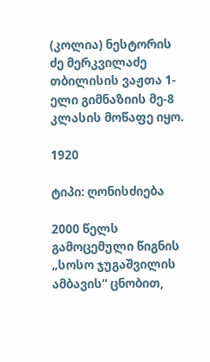(კოლია) ნესტორის ძე მერკვილაძე თბილისის ვაჟთა 1-ელი გიმნაზიის მე-8 კლასის მოწაფე იყო.

1920

ტიპი: ღონისძიება

2000 წელს გამოცემული წიგნის „სოსო ჯუგაშვილის ამბავის“ ცნობით,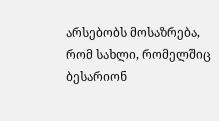არსებობს მოსაზრება, რომ სახლი, რომელშიც ბესარიონ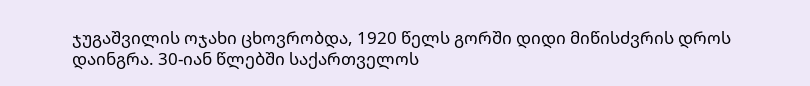ჯუგაშვილის ოჯახი ცხოვრობდა, 1920 წელს გორში დიდი მიწისძვრის დროს დაინგრა. 30-იან წლებში საქართველოს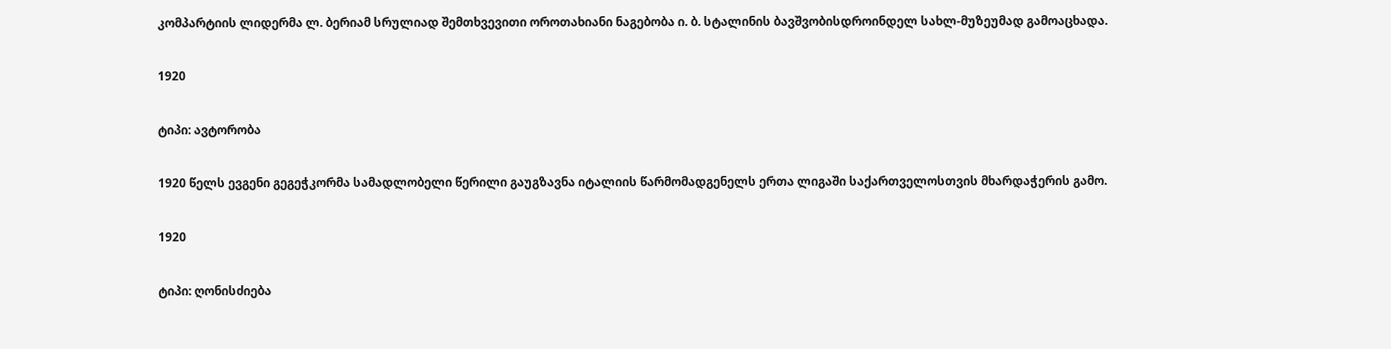კომპარტიის ლიდერმა ლ. ბერიამ სრულიად შემთხვევითი ოროთახიანი ნაგებობა ი. ბ. სტალინის ბავშვობისდროინდელ სახლ-მუზეუმად გამოაცხადა.

1920

ტიპი: ავტორობა

1920 წელს ევგენი გეგეჭკორმა სამადლობელი წერილი გაუგზავნა იტალიის წარმომადგენელს ერთა ლიგაში საქართველოსთვის მხარდაჭერის გამო.

1920

ტიპი: ღონისძიება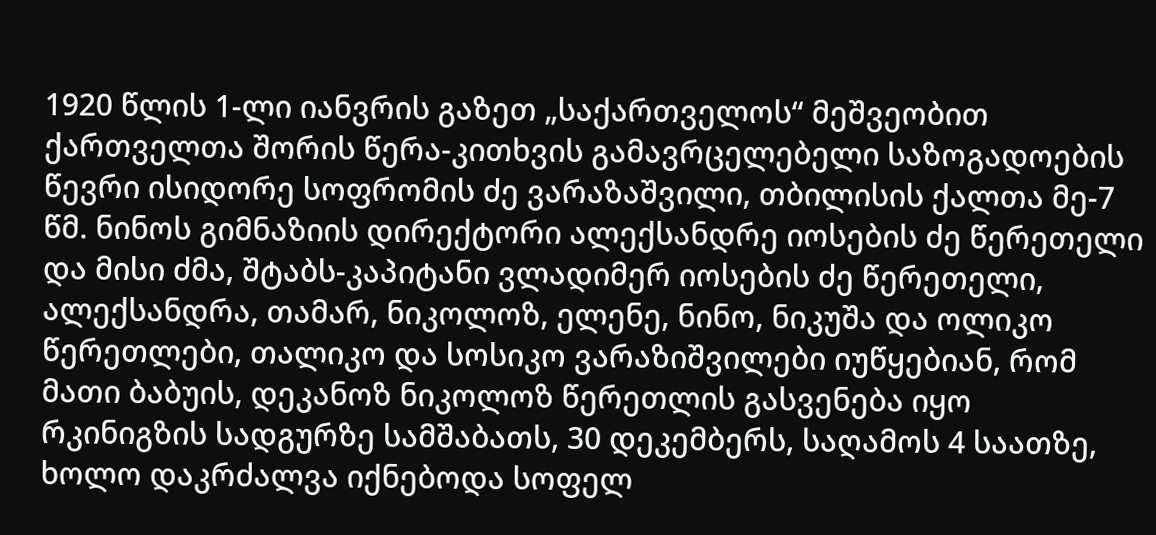1920 წლის 1-ლი იანვრის გაზეთ „საქართველოს“ მეშვეობით ქართველთა შორის წერა-კითხვის გამავრცელებელი საზოგადოების წევრი ისიდორე სოფრომის ძე ვარაზაშვილი, თბილისის ქალთა მე-7 წმ. ნინოს გიმნაზიის დირექტორი ალექსანდრე იოსების ძე წერეთელი და მისი ძმა, შტაბს-კაპიტანი ვლადიმერ იოსების ძე წერეთელი, ალექსანდრა, თამარ, ნიკოლოზ, ელენე, ნინო, ნიკუშა და ოლიკო წერეთლები, თალიკო და სოსიკო ვარაზიშვილები იუწყებიან, რომ მათი ბაბუის, დეკანოზ ნიკოლოზ წერეთლის გასვენება იყო რკინიგზის სადგურზე სამშაბათს, 30 დეკემბერს, საღამოს 4 საათზე, ხოლო დაკრძალვა იქნებოდა სოფელ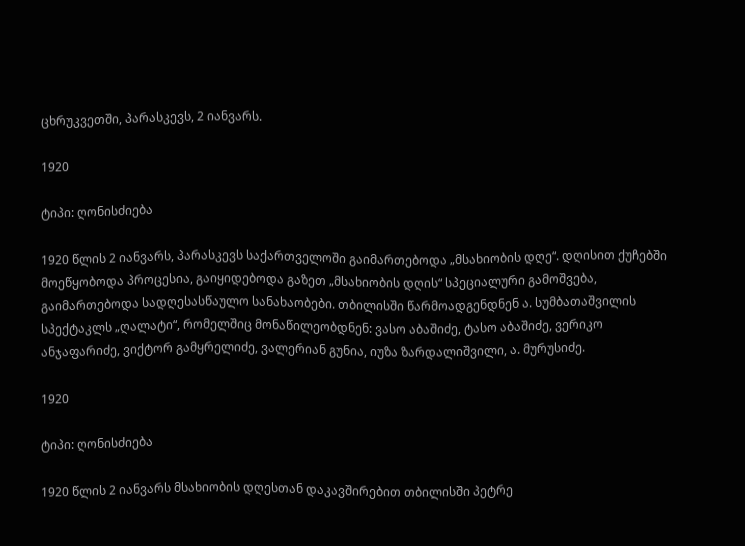ცხრუკვეთში, პარასკევს, 2 იანვარს.

1920

ტიპი: ღონისძიება

1920 წლის 2 იანვარს, პარასკევს საქართველოში გაიმართებოდა „მსახიობის დღე“. დღისით ქუჩებში მოეწყობოდა პროცესია, გაიყიდებოდა გაზეთ „მსახიობის დღის“ სპეციალური გამოშვება, გაიმართებოდა სადღესასწაულო სანახაობები. თბილისში წარმოადგენდნენ ა. სუმბათაშვილის სპექტაკლს „ღალატი“, რომელშიც მონაწილეობდნენ: ვასო აბაშიძე, ტასო აბაშიძე, ვერიკო ანჯაფარიძე, ვიქტორ გამყრელიძე, ვალერიან გუნია, იუზა ზარდალიშვილი, ა. მურუსიძე.

1920

ტიპი: ღონისძიება

1920 წლის 2 იანვარს მსახიობის დღესთან დაკავშირებით თბილისში პეტრე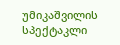უმიკაშვილის სპექტაკლი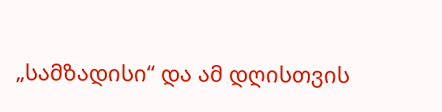„სამზადისი“ და ამ დღისთვის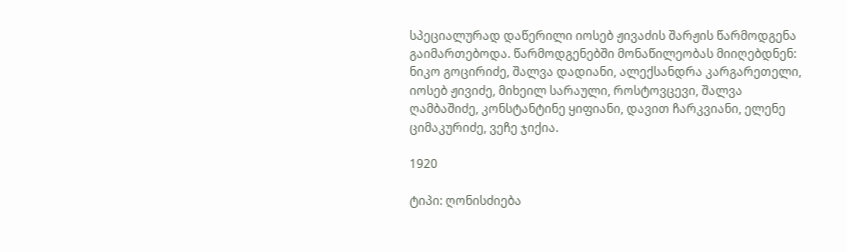სპეციალურად დაწერილი იოსებ ჟივაძის შარჟის წარმოდგენა გაიმართებოდა. წარმოდგენებში მონაწილეობას მიიღებდნენ: ნიკო გოცირიძე, შალვა დადიანი, ალექსანდრა კარგარეთელი, იოსებ ჟივიძე, მიხეილ სარაული, როსტოვცევი, შალვა ღამბაშიძე, კონსტანტინე ყიფიანი, დავით ჩარკვიანი, ელენე ციმაკურიძე, ვეჩე ჯიქია.

1920

ტიპი: ღონისძიება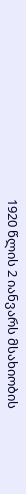1920 წლის 2 იანვარს მსახიობის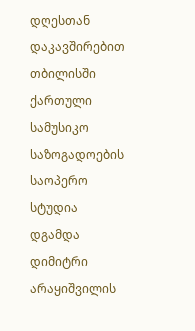დღესთან დაკავშირებით თბილისში ქართული სამუსიკო საზოგადოების საოპერო სტუდია დგამდა დიმიტრი არაყიშვილის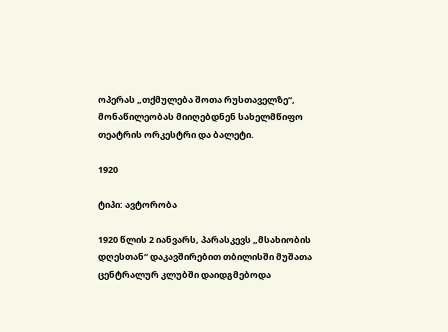ოპერას „თქმულება შოთა რუსთაველზე“, მონაწილეობას მიიღებდნენ სახელმწიფო თეატრის ორკესტრი და ბალეტი.

1920

ტიპი: ავტორობა

1920 წლის 2 იანვარს, პარასკევს „მსახიობის დღესთან“ დაკავშირებით თბილისში მუშათა ცენტრალურ კლუბში დაიდგმებოდა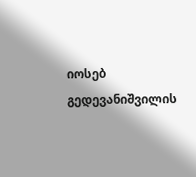იოსებ გედევანიშვილის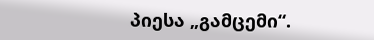პიესა „გამცემი“.